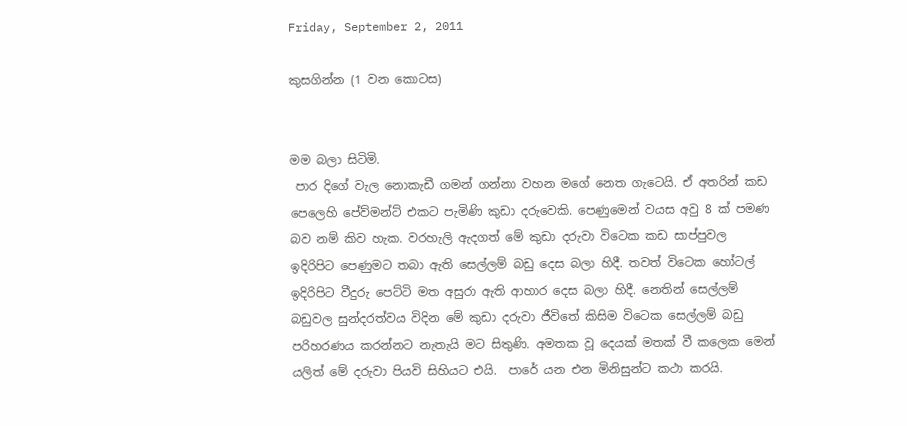Friday, September 2, 2011

කුසගින්න (1 වන කොටස)


මම බලා සිටිමි.
 පාර දිගේ වැල නොකැඩී ගමන් ගන්නා වහන මගේ නෙත ගැටෙයි. ඒ අතරින් කඩ පෙලෙහි පේව්මන්ට් එකට පැමිණි කුඩා දරුවෙකි. පෙණුමෙන් වයස අවු 8 ක් පමණ බව නම් කිව හැක. වරහැලි ඇදගත් මේ කුඩා දරුවා විටෙක කඩ සාප්පුවල ඉදිරිපිට පෙණුමට තබා ඇති සෙල්ලම් බඩු දෙස බලා හිදී. තවත් විටෙක හෝටල් ඉදිරිපිට වීදුරු පෙට්ටි මත අසුරා ඇති ආහාර දෙස බලා හිදී. නෙතින් සෙල්ලම් බඩුවල සුන්දරත්වය විදින මේ කුඩා දරුවා ජීවිතේ කිසිම විටෙක සෙල්ලම් බඩු පරිහරණය කරන්නට නැතැයි මට සිතුණි. අමතක වූ දෙයක් මතක් වී කලෙක මෙන් යලිත් මේ දරුවා පියවි සිහියට එයි.  පාරේ යන එන මිනිසුන්ට කථා කරයි.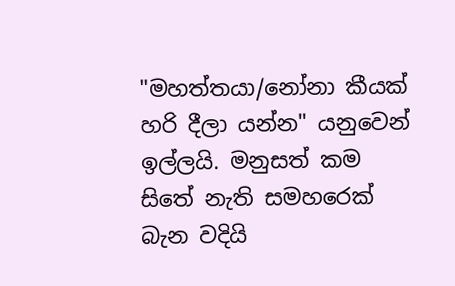"මහත්තයා/නෝනා කීයක් හරි දීලා යන්න" යනුවෙන් ඉල්ලයි. මනුසත් කම සිතේ නැති සමහරෙක් බැන වදියි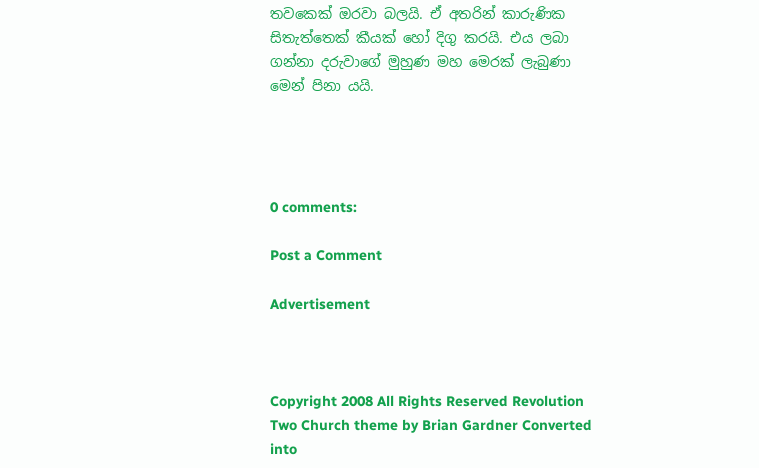තවකෙක් ඔරවා බලයි. ඒ අතරින් කාරුණික සිතැත්තෙක් කීයක් හෝ දිගු කරයි. එය ලබා ගන්නා දරුවාගේ මුහුණ මහ මෙරක් ලැබුණා මෙන් පිනා යයි.




0 comments:

Post a Comment

Advertisement



Copyright 2008 All Rights Reserved Revolution Two Church theme by Brian Gardner Converted into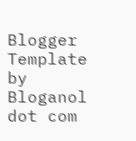Blogger Template by Bloganol dot com